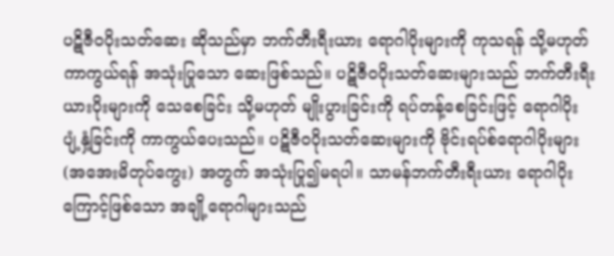ပဋိဇီဝပိုးသတ်ဆေး ဆိုသည်မှာ ဘက်တီးရီးယား ရောဂါပိုးများကို ကုသရန် သို့မဟုတ် ကာကွယ်ရန် အသုံးပြုသော ဆေးဖြစ်သည်။ ပဋိဇီဝပိုးသတ်ဆေးများသည် ဘက်တီးရီးယားပိုးများကို သေစေခြင်း သို့မဟုတ် မျိုးပွားခြင်းကို ရပ်တန့်စေခြင်းဖြင့် ရောဂါပိုးပျံ့နှံ့ခြင်းကို ကာကွယ်ပေးသည်။ ပဋိဇီဝပိုးသတ်ဆေးများကို ဗိုင်းရပ်စ်ရောဂါပိုးများ (အအေးမိတုပ်ကွေး) အတွက် အသုံးပြု၍မရပါ။ သာမန်ဘက်တီးရီးယား ရောဂါပိုးကြောင့်ဖြစ်သော အချို့ရောဂါများသည်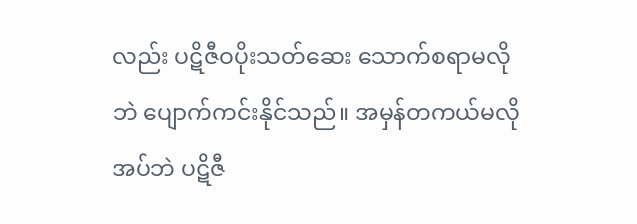လည်း ပဋိဇီဝပိုးသတ်ဆေး သောက်စရာမလိုဘဲ ပျောက်ကင်းနိုင်သည်။ အမှန်တကယ်မလိုအပ်ဘဲ ပဋိဇီ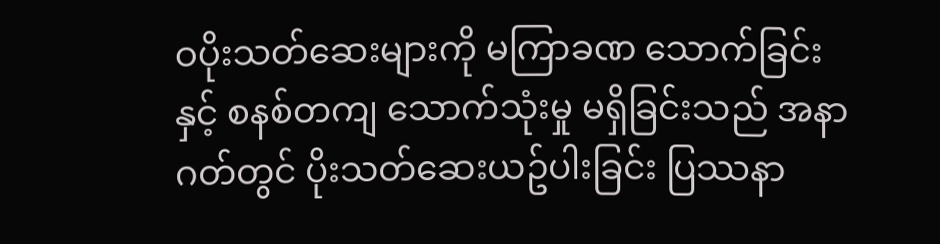ဝပိုးသတ်ဆေးများကို မကြာခဏ သောက်ခြင်းနှင့် စနစ်တကျ သောက်သုံးမှု မရှိခြင်းသည် အနာဂတ်တွင် ပိုးသတ်ဆေးယဥ်ပါးခြင်း ပြဿနာ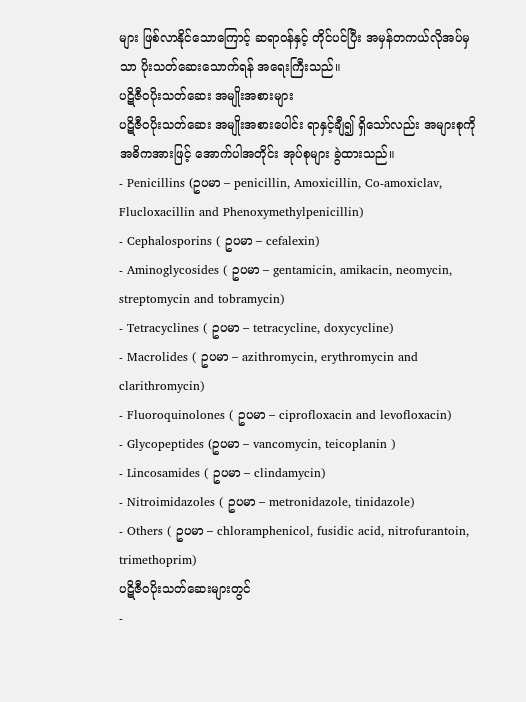များ ဖြစ်လာနိုင်သောကြောင့် ဆရာဝန်နှင့် တိုင်ပင်ပြီး အမှန်တကယ်လိုအပ်မှသာ ပိုးသတ်ဆေးသောက်ရန် အရေးကြီးသည်။
ပဋိဇီဝပိုးသတ်ဆေး အမျိုးအစားများ
ပဋိဇီဝပိုးသတ်ဆေး အမျိုးအစားပေါင်း ရာနှင့်ချီ၍ ရှိသော်လည်း အများစုကို အဓိကအားဖြင့် အောက်ပါအတိုင်း အုပ်စုများ ခွဲထားသည်။
- Penicillins (ဥပမာ – penicillin, Amoxicillin, Co-amoxiclav, Flucloxacillin and Phenoxymethylpenicillin)
- Cephalosporins ( ဥပမာ – cefalexin)
- Aminoglycosides ( ဥပမာ – gentamicin, amikacin, neomycin, streptomycin and tobramycin)
- Tetracyclines ( ဥပမာ – tetracycline, doxycycline)
- Macrolides ( ဥပမာ – azithromycin, erythromycin and clarithromycin)
- Fluoroquinolones ( ဥပမာ – ciprofloxacin and levofloxacin)
- Glycopeptides (ဥပမာ – vancomycin, teicoplanin )
- Lincosamides ( ဥပမာ – clindamycin)
- Nitroimidazoles ( ဥပမာ – metronidazole, tinidazole)
- Others ( ဥပမာ – chloramphenicol, fusidic acid, nitrofurantoin, trimethoprim)
ပဋိဇီဝပိုးသတ်ဆေးများတွင်
-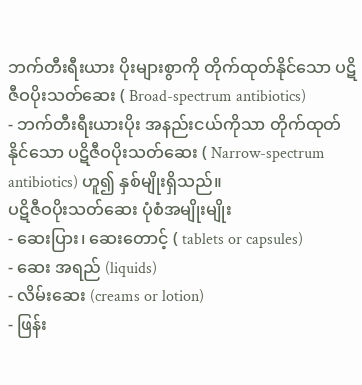ဘက်တီးရီးယား ပိုးများစွာကို တိုက်ထုတ်နိုင်သော ပဋိဇီဝပိုးသတ်ဆေး ( Broad-spectrum antibiotics)
- ဘက်တီးရီးယားပိုး အနည်းငယ်ကိုသာ တိုက်ထုတ်နိုင်သော ပဋိဇီဝပိုးသတ်ဆေး ( Narrow-spectrum antibiotics) ဟူ၍ နှစ်မျိုးရှိသည်။
ပဋိဇီဝပိုးသတ်ဆေး ပုံစံအမျိုးမျိုး
- ဆေးပြား၊ ဆေးတောင့် ( tablets or capsules)
- ဆေး အရည် (liquids)
- လိမ်းဆေး (creams or lotion)
- ဖြန်း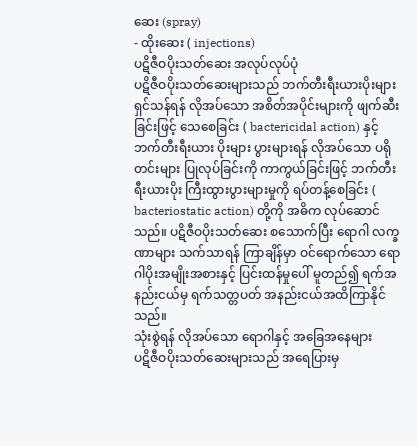ဆေး (spray)
- ထိုးဆေး ( injections)
ပဋိဇီဝပိုးသတ်ဆေး အလုပ်လုပ်ပုံ
ပဋိဇီဝပိုးသတ်ဆေးများသည် ဘက်တီးရီးယားပိုးများ ရှင်သန်ရန် လိုအပ်သော အစိတ်အပိုင်းများကို ဖျက်ဆီးခြင်းဖြင့် သေစေခြင်း ( bactericidal action) နှင့် ဘက်တီးရီးယား ပိုးများ ပွားများရန် လိုအပ်သော ပရိုတင်းများ ပြုလုပ်ခြင်းကို ကာကွယ်ခြင်းဖြင့် ဘက်တီးရီးယားပိုး ကြီးထွားပွားများမှုကို ရပ်တန့်စေခြင်း ( bacteriostatic action) တို့ကို အဓိက လုပ်ဆောင်သည်။ ပဋိဇီဝပိုးသတ်ဆေး စသောက်ပြီး ရောဂါ လက္ခဏာများ သက်သာရန် ကြာချိန်မှာ ဝင်ရောက်သော ရောဂါပိုးအမျိုးအစားနှင့် ပြင်းထန်မှုပေါ် မူတည်၍ ရက်အနည်းငယ်မှ ရက်သတ္တပတ် အနည်းငယ်အထိကြာနိုင်သည်။
သုံးစွဲရန် လိုအပ်သော ရောဂါနှင့် အခြေအနေများ
ပဋိဇီဝပိုးသတ်ဆေးများသည် အရေပြားမှ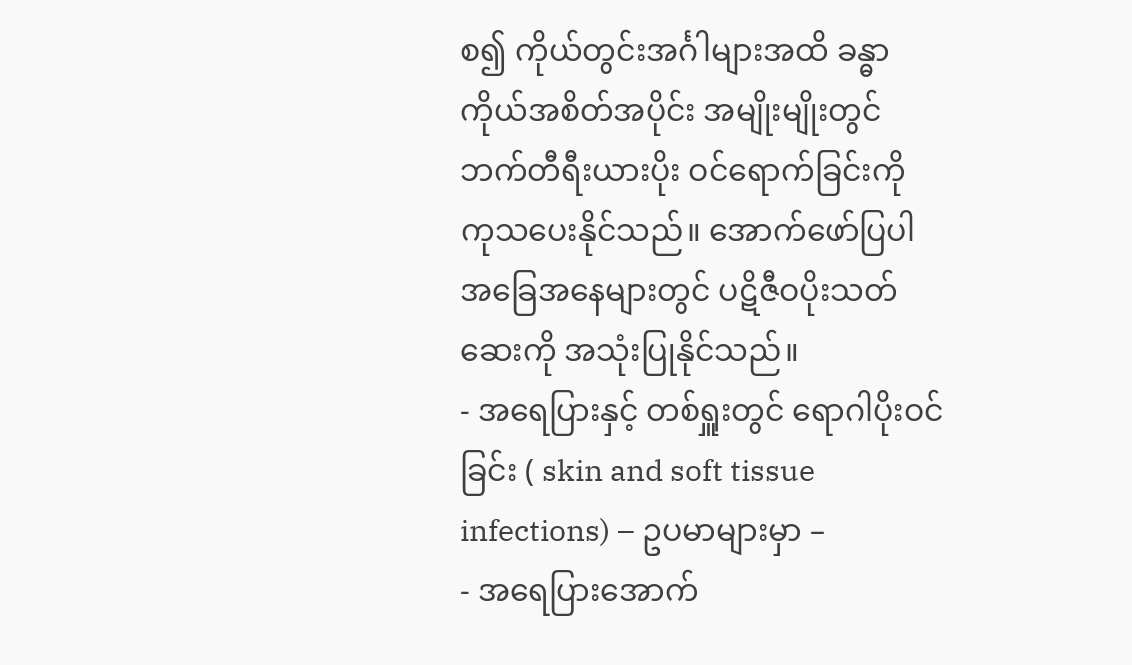စ၍ ကိုယ်တွင်းအင်္ဂါများအထိ ခန္ဓာကိုယ်အစိတ်အပိုင်း အမျိုးမျိုးတွင် ဘက်တီရီးယားပိုး ဝင်ရောက်ခြင်းကို ကုသပေးနိုင်သည်။ အောက်ဖော်ပြပါ အခြေအနေများတွင် ပဋိဇီဝပိုးသတ်ဆေးကို အသုံးပြုနိုင်သည်။
- အရေပြားနှင့် တစ်ရှူးတွင် ရောဂါပိုးဝင်ခြင်း ( skin and soft tissue infections) – ဥပမာများမှာ –
- အရေပြားအောက်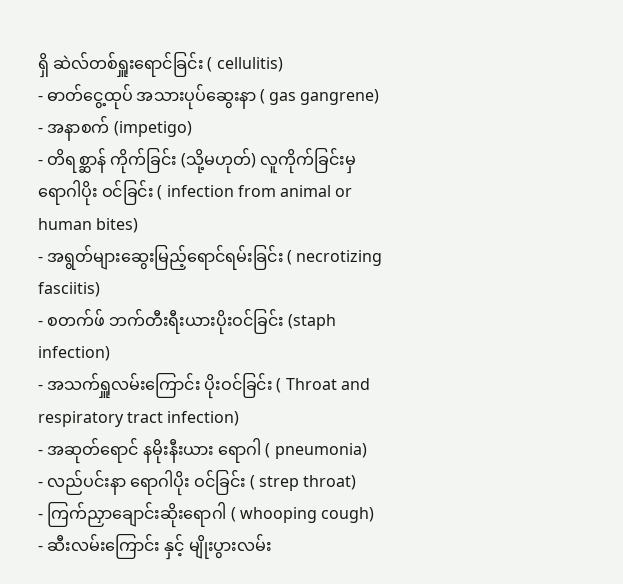ရှိ ဆဲလ်တစ်ရှူးရောင်ခြင်း ( cellulitis)
- ဓာတ်ငွေ့ထုပ် အသားပုပ်ဆွေးနာ ( gas gangrene)
- အနာစက် (impetigo)
- တိရစ္ဆာန် ကိုက်ခြင်း (သို့မဟုတ်) လူကိုက်ခြင်းမှ ရောဂါပိုး ဝင်ခြင်း ( infection from animal or human bites)
- အရွတ်များဆွေးမြည့်ရောင်ရမ်းခြင်း ( necrotizing fasciitis)
- စတက်ဖ် ဘက်တီးရီးယားပိုးဝင်ခြင်း (staph infection)
- အသက်ရှူလမ်းကြောင်း ပိုးဝင်ခြင်း ( Throat and respiratory tract infection)
- အဆုတ်ရောင် နမိုးနီးယား ရောဂါ ( pneumonia)
- လည်ပင်းနာ ရောဂါပိုး ဝင်ခြင်း ( strep throat)
- ကြက်ညှာချောင်းဆိုးရောဂါ ( whooping cough)
- ဆီးလမ်းကြောင်း နှင့် မျိုးပွားလမ်း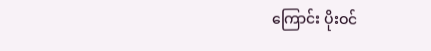ကြောင်း ပိုးဝင်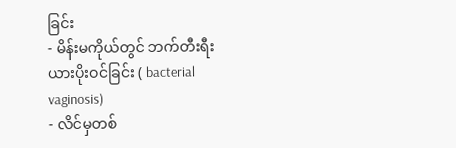ခြင်း
- မိန်းမကိုယ်တွင် ဘက်တီးရီးယားပိုးဝင်ခြင်း ( bacterial vaginosis)
- လိင်မှတစ်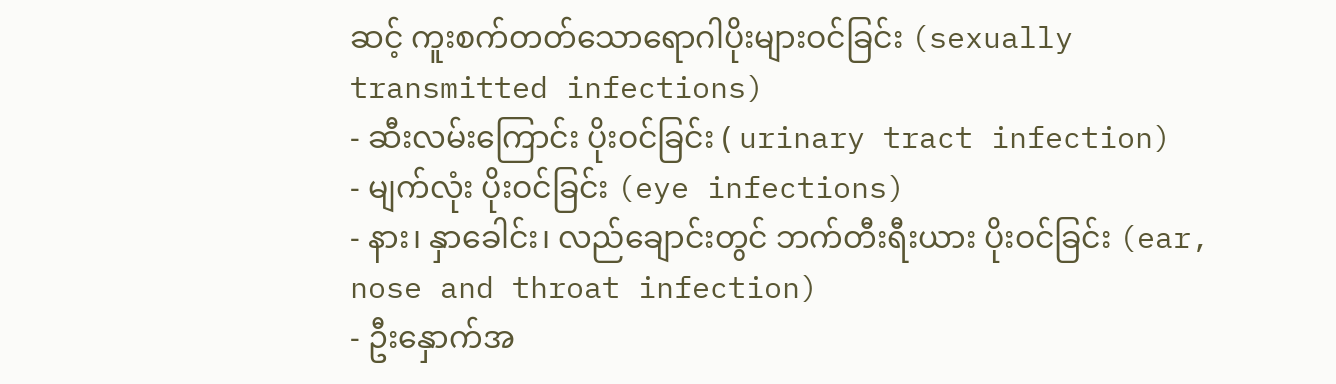ဆင့် ကူးစက်တတ်သောရောဂါပိုးများဝင်ခြင်း (sexually transmitted infections)
- ဆီးလမ်းကြောင်း ပိုးဝင်ခြင်း ( urinary tract infection)
- မျက်လုံး ပိုးဝင်ခြင်း (eye infections)
- နား၊ နှာခေါင်း၊ လည်ချောင်းတွင် ဘက်တီးရီးယား ပိုးဝင်ခြင်း (ear, nose and throat infection)
- ဦးနှောက်အ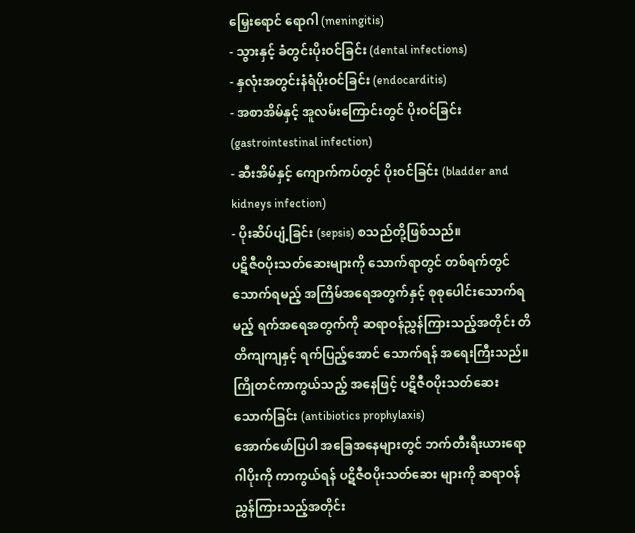မြှေးရောင် ရောဂါ (meningitis)
- သွားနှင့် ခံတွင်းပိုးဝင်ခြင်း (dental infections)
- နှလုံးအတွင်းနံရံပိုးဝင်ခြင်း (endocarditis)
- အစာအိမ်နှင့် အူလမ်းကြောင်းတွင် ပိုးဝင်ခြင်း (gastrointestinal infection)
- ဆီးအိမ်နှင့် ကျောက်ကပ်တွင် ပိုးဝင်ခြင်း (bladder and kidneys infection)
- ပိုးဆိပ်ပျံ့ခြင်း (sepsis) စသည်တို့ဖြစ်သည်။
ပဋိဇီဝပိုးသတ်ဆေးများကို သောက်ရာတွင် တစ်ရက်တွင် သောက်ရမည့် အကြိမ်အရေအတွက်နှင့် စုစုပေါင်းသောက်ရမည့် ရက်အရေအတွက်ကို ဆရာဝန်ညွှန်ကြားသည့်အတိုင်း တိတိကျကျနှင့် ရက်ပြည့်အောင် သောက်ရန် အရေးကြီးသည်။
ကြိုတင်ကာကွယ်သည့် အနေဖြင့် ပဋိဇီဝပိုးသတ်ဆေးသောက်ခြင်း (antibiotics prophylaxis)
အောက်ဖော်ပြပါ အခြေအနေများတွင် ဘက်တီးရီးယားရောဂါပိုးကို ကာကွယ်ရန် ပဋိဇီဝပိုးသတ်ဆေး များကို ဆရာဝန်ညွှန်ကြားသည့်အတိုင်း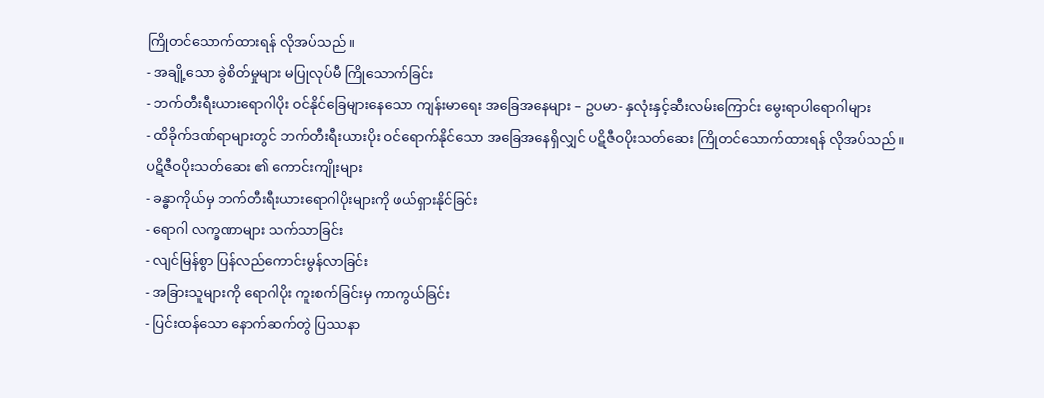ကြိုတင်သောက်ထားရန် လိုအပ်သည်။
- အချို့သော ခွဲစိတ်မှုများ မပြုလုပ်မီ ကြိုသောက်ခြင်း
- ဘက်တီးရီးယားရောဂါပိုး ဝင်နိုင်ခြေများနေသော ကျန်းမာရေး အခြေအနေများ – ဥပမာ- နှလုံးနှင့်ဆီးလမ်းကြောင်း မွေးရာပါရောဂါများ
- ထိခိုက်ဒဏ်ရာများတွင် ဘက်တီးရီးယားပိုး ဝင်ရောက်နိုင်သော အခြေအနေရှိလျှင် ပဋိဇီဝပိုးသတ်ဆေး ကြိုတင်သောက်ထားရန် လိုအပ်သည်။
ပဋိဇီဝပိုးသတ်ဆေး ၏ ကောင်းကျိုးများ
- ခန္ဓာကိုယ်မှ ဘက်တီးရီးယားရောဂါပိုးများကို ဖယ်ရှားနိုင်ခြင်း
- ရောဂါ လက္ခဏာများ သက်သာခြင်း
- လျင်မြန်စွာ ပြန်လည်ကောင်းမွန်လာခြင်း
- အခြားသူများကို ရောဂါပိုး ကူးစက်ခြင်းမှ ကာကွယ်ခြင်း
- ပြင်းထန်သော နောက်ဆက်တွဲ ပြဿနာ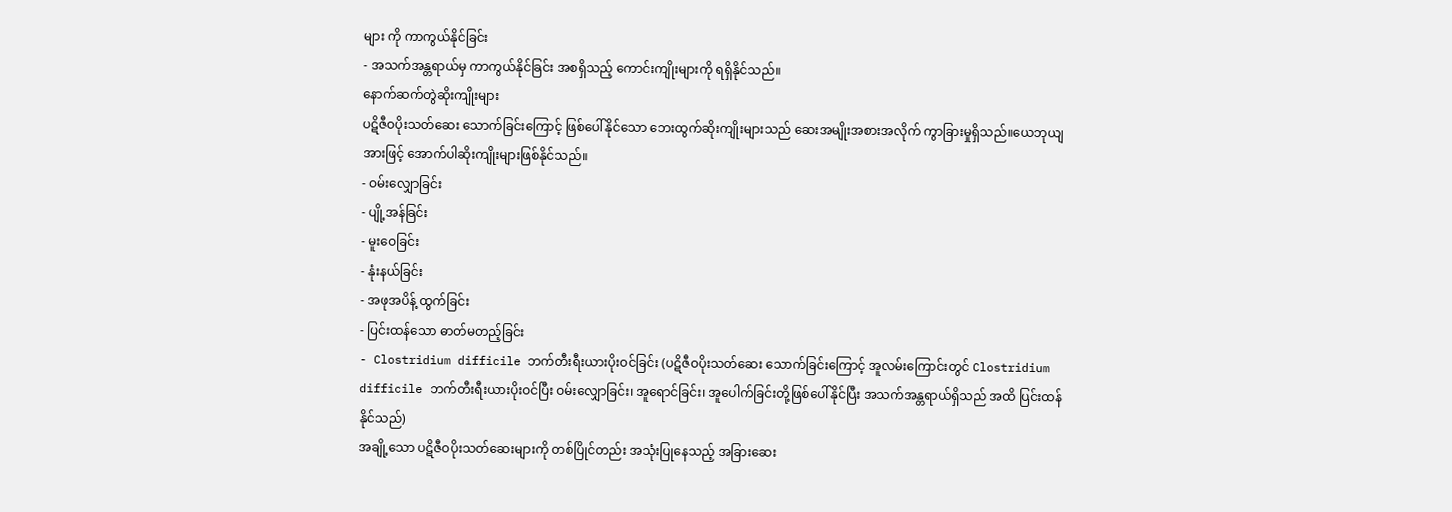များ ကို ကာကွယ်နိုင်ခြင်း
- အသက်အန္တရာယ်မှ ကာကွယ်နိုင်ခြင်း အစရှိသည့် ကောင်းကျိုးများကို ရရှိနိုင်သည်။
နောက်ဆက်တွဲဆိုးကျိုးများ
ပဋိဇီဝပိုးသတ်ဆေး သောက်ခြင်းကြောင့် ဖြစ်ပေါ်နိုင်သော ဘေးထွက်ဆိုးကျိုးများသည် ဆေးအမျိုးအစားအလိုက် ကွာခြားမှုရှိသည်။ယေဘုယျအားဖြင့် အောက်ပါဆိုးကျိုးများဖြစ်နိုင်သည်။
- ဝမ်းလျှောခြင်း
- ပျို့အန်ခြင်း
- မူးဝေခြင်း
- နုံးနယ်ခြင်း
- အဖုအပိန့် ထွက်ခြင်း
- ပြင်းထန်သော ဓာတ်မတည့်ခြင်း
- Clostridium difficile ဘက်တီးရီးယားပိုးဝင်ခြင်း (ပဋိဇီဝပိုးသတ်ဆေး သောက်ခြင်းကြောင့် အူလမ်းကြောင်းတွင် Clostridium difficile ဘက်တီးရီးယားပိုးဝင်ပြီး ဝမ်းလျှောခြင်း၊ အူရောင်ခြင်း၊ အူပေါက်ခြင်းတို့ဖြစ်ပေါ်နိုင်ပြီး အသက်အန္တရာယ်ရှိသည် အထိ ပြင်းထန်နိုင်သည်)
အချို့သော ပဋိဇီဝပိုးသတ်ဆေးများကို တစ်ပြိုင်တည်း အသုံးပြုနေသည့် အခြားဆေး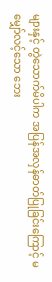များနှင့် တွဲသောက်မိပါက အပြန်အလှန်ဓာတ်ပြုခြင်းကြောင့် မမျှော်လင့်သော ဘေး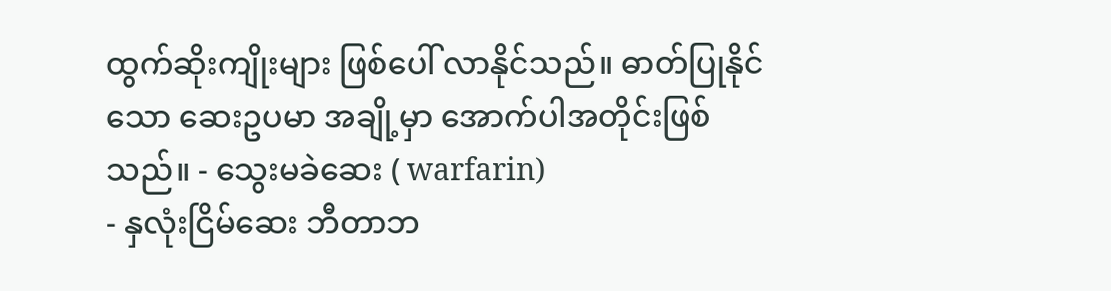ထွက်ဆိုးကျိုးများ ဖြစ်ပေါ် လာနိုင်သည်။ ဓာတ်ပြုနိုင်သော ဆေးဥပမာ အချို့မှာ အောက်ပါအတိုင်းဖြစ်သည်။ - သွေးမခဲဆေး ( warfarin)
- နှလုံးငြိမ်ဆေး ဘီတာဘ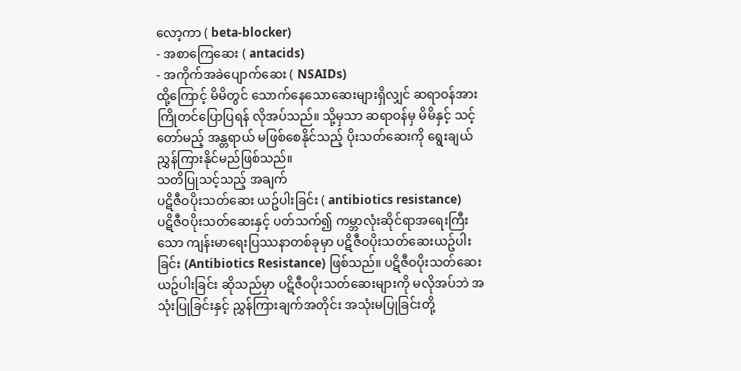လော့ကာ ( beta-blocker)
- အစာကြေဆေး ( antacids)
- အကိုက်အခဲပျောက်ဆေး ( NSAIDs)
ထို့ကြောင့် မိမိတွင် သောက်နေသောဆေးများရှိလျှင် ဆရာဝန်အား ကြိုတင်ပြောပြရန် လိုအပ်သည်။ သို့မှသာ ဆရာဝန်မှ မိမိနှင့် သင့်တော်မည့် အန္တရာယ် မဖြစ်စေနိုင်သည့် ပိုးသတ်ဆေးကို ရွေးချယ်ညွှန်ကြားနိုင်မည်ဖြစ်သည်။
သတိပြုသင့်သည့် အချက်
ပဋိဇီဝပိုးသတ်ဆေး ယဥ်ပါးခြင်း ( antibiotics resistance)
ပဋိဇီဝပိုးသတ်ဆေးနှင့် ပတ်သက်၍ ကမ္ဘာလုံးဆိုင်ရာအရေးကြီးသော ကျန်းမာရေးပြဿနာတစ်ခုမှာ ပဋိဇီဝပိုးသတ်ဆေးယဥ်ပါးခြင်း (Antibiotics Resistance) ဖြစ်သည်။ ပဋိဇီဝပိုးသတ်ဆေးယဥ်ပါးခြင်း ဆိုသည်မှာ ပဋိဇီဝပိုးသတ်ဆေးများကို မလိုအပ်ဘဲ အသုံးပြုခြင်းနှင့် ညွှန်ကြားချက်အတိုင်း အသုံးမပြုခြင်းတို့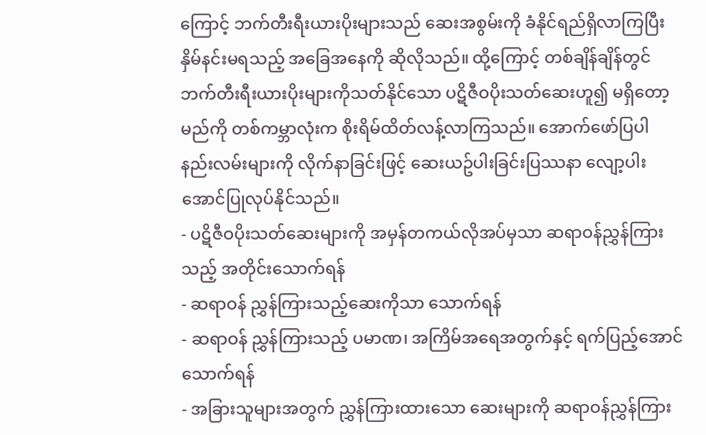ကြောင့် ဘက်တီးရီးယားပိုးများသည် ဆေးအစွမ်းကို ခံနိုင်ရည်ရှိလာကြပြီး နှိမ်နင်းမရသည့် အခြေအနေကို ဆိုလိုသည်။ ထို့ကြောင့် တစ်ချိန်ချိန်တွင် ဘက်တီးရီးယားပိုးများကိုသတ်နိုင်သော ပဋိဇီဝပိုးသတ်ဆေးဟူ၍ မရှိတော့မည်ကို တစ်ကမ္ဘာလုံးက စိုးရိမ်ထိတ်လန့်လာကြသည်။ အောက်ဖော်ပြပါ နည်းလမ်းများကို လိုက်နာခြင်းဖြင့် ဆေးယဥ်ပါးခြင်းပြဿနာ လျော့ပါးအောင်ပြုလုပ်နိုင်သည်။
- ပဋိဇီဝပိုးသတ်ဆေးများကို အမှန်တကယ်လိုအပ်မှသာ ဆရာဝန်ညွှန်ကြားသည့် အတိုင်းသောက်ရန်
- ဆရာဝန် ညွှန်ကြားသည့်ဆေးကိုသာ သောက်ရန်
- ဆရာဝန် ညွှန်ကြားသည့် ပမာဏ၊ အကြိမ်အရေအတွက်နှင့် ရက်ပြည့်အောင် သောက်ရန်
- အခြားသူများအတွက် ညွှန်ကြားထားသော ဆေးများကို ဆရာဝန်ညွှန်ကြား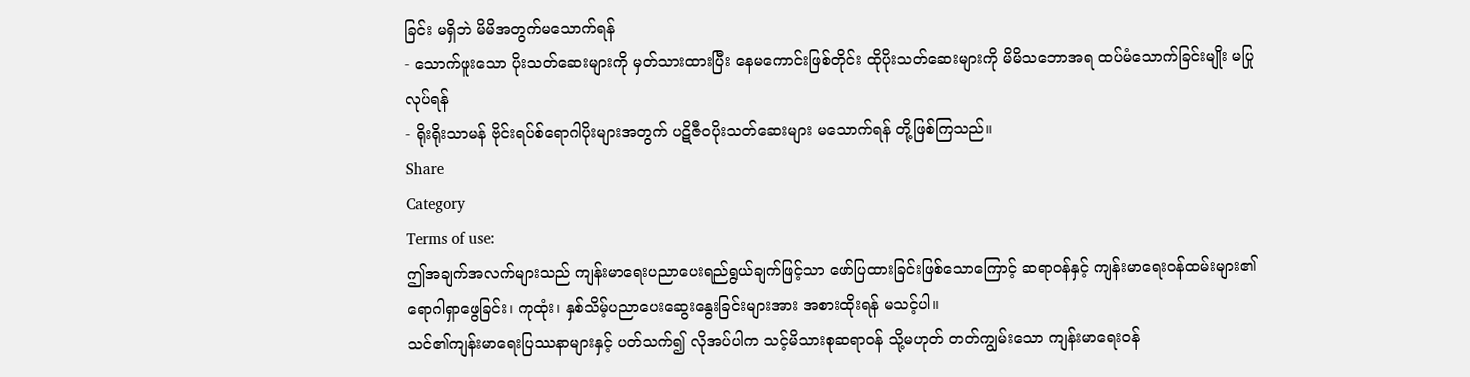ခြင်း မရှိဘဲ မိမိအတွက်မသောက်ရန်
- သောက်ဖူးသော ပိုးသတ်ဆေးများကို မှတ်သားထားပြီး နေမကောင်းဖြစ်တိုင်း ထိုပိုးသတ်ဆေးများကို မိမိသဘောအရ ထပ်မံသောက်ခြင်းမျိုး မပြုလုပ်ရန်
- ရိုးရိုးသာမန် ဗိုင်းရပ်စ်ရောဂါပိုးများအတွက် ပဋိဇီဝပိုးသတ်ဆေးများ မသောက်ရန် တို့ဖြစ်ကြသည်။
Share
Category
Terms of use:
ဤအချက်အလက်များသည် ကျန်းမာရေးပညာပေးရည်ရွယ်ချက်ဖြင့်သာ ဖော်ပြထားခြင်းဖြစ်သောကြောင့် ဆရာဝန်နှင့် ကျန်းမာရေးဝန်ထမ်းများ၏ ရောဂါရှာဖွေခြင်း၊ ကုထုံး၊ နှစ်သိမ့်ပညာပေးဆွေးနွေးခြင်းများအား အစားထိုးရန် မသင့်ပါ။
သင်၏ကျန်းမာရေးပြဿနာများနှင့် ပတ်သက်၍ လိုအပ်ပါက သင့်မိသားစုဆရာဝန် သို့မဟုတ် တတ်ကျွမ်းသော ကျန်းမာရေးဝန်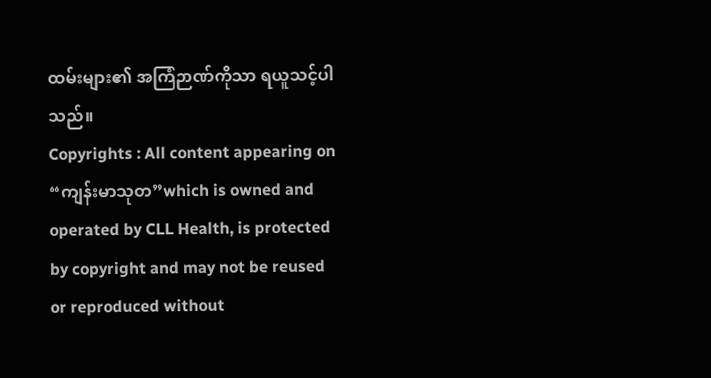ထမ်းများ၏ အကြံဉာဏ်ကိုသာ ရယူသင့်ပါသည်။
Copyrights : All content appearing on “ကျန်းမာသုတ”which is owned and operated by CLL Health, is protected by copyright and may not be reused or reproduced without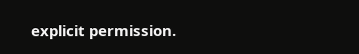explicit permission.